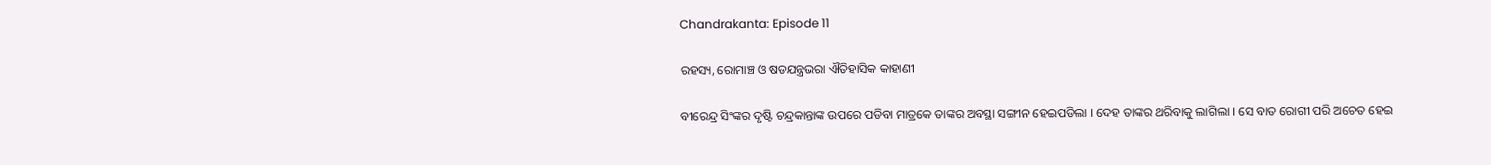Chandrakanta: Episode 11

ରହସ୍ୟ, ରୋମାଞ୍ଚ ଓ ଷଡଯନ୍ତ୍ରଭରା ଐତିହାସିକ କାହାଣୀ

ବୀରେନ୍ଦ୍ର ସିଂଙ୍କର ଦୃଷ୍ଟି ଚନ୍ଦ୍ରକାନ୍ତାଙ୍କ ଉପରେ ପଡିବା ମାତ୍ରକେ ତାଙ୍କର ଅବସ୍ଥା ସଙ୍ଗୀନ ହେଇପଡିଲା । ଦେହ ତାଙ୍କର ଥରିବାକୁ ଲାଗିଲା । ସେ ବାତ ରୋଗୀ ପରି ଅଚେତ ହେଇ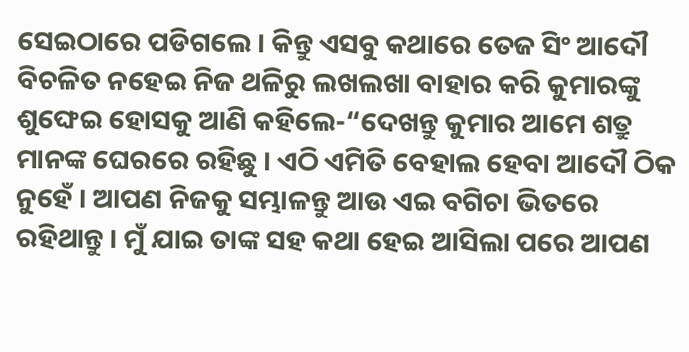ସେଇଠାରେ ପଡିଗଲେ । କିନ୍ତୁ ଏସବୁ କଥାରେ ତେଜ ସିଂ ଆଦୌ ବିଚଳିତ ନହେଇ ନିଜ ଥଳିରୁ ଲଖଲଖା ବାହାର କରି କୁମାରଙ୍କୁ ଶୁଙ୍ଘେଇ ହୋସକୁ ଆଣି କହିଲେ-“ଦେଖନ୍ତୁ କୁମାର ଆମେ ଶତ୍ରୁ ମାନଙ୍କ ଘେରରେ ରହିଛୁ । ଏଠି ଏମିତି ବେହାଲ ହେବା ଆଦୌ ଠିକ ନୁହେଁ । ଆପଣ ନିଜକୁ ସମ୍ଭାଳନ୍ତୁ ଆଉ ଏଇ ବଗିଚା ଭିତରେ ରହିଥାନ୍ତୁ । ମୁଁ ଯାଇ ତାଙ୍କ ସହ କଥା ହେଇ ଆସିଲା ପରେ ଆପଣ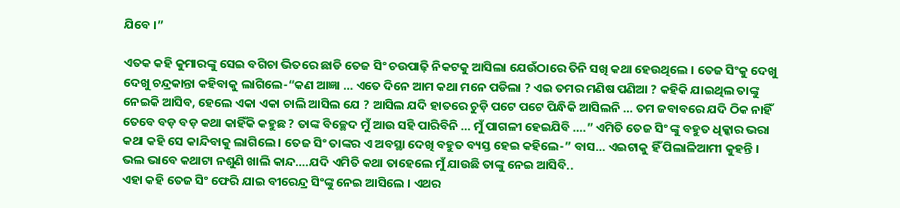ଯିବେ ।”

ଏତକ କହି କୁମାରଙ୍କୁ ସେଇ ବଗିଚା ଭିତରେ ଛାଡି ତେଜ ସିଂ ଚଉପାଢ଼ି ନିକଟକୁ ଆସିଲା ଯେଉଁଠାରେ ତିନି ସଖି କଥା ହେଉଥିଲେ । ତେଜ ସିଂକୁ ଦେଖୁ ଦେଖୁ ଚନ୍ଦ୍ରକାନ୍ତା କହିବାକୁ ଲାଗିଲେ-“କଣ ଆଜ୍ଞା … ଏତେ ଦିନେ ଆମ କଥା ମନେ ପଡିଲା ? ଏଇ ତମର ମଣିଷ ପଣିଆ ? କହିକି ଯାଇଥିଲ ତାଙ୍କୁ ନେଇକି ଆସିବ, ହେଲେ ଏକା ଏକା ଚାଲି ଆସିଲ ଯେ ? ଆସିଲ ଯଦି ହାତରେ ଚୁଡ଼ି ପଟେ ପଟେ ପିନ୍ଧିକି ଆସିଲନି … ତମ ଜବାବରେ ଯଦି ଠିକ ନାହିଁ ତେବେ ବଡ଼ ବଡ଼ କଥା କାହିଁକି କହୁଛ ? ତାଙ୍କ ବିଚ୍ଛେଦ ମୁଁ ଆଉ ସହି ପାରିବିନି … ମୁଁ ପାଗଳୀ ହେଇଯିବି ….” ଏମିତି ତେଜ ସିଂ ଙ୍କୁ ବହୁତ ଧିକ୍କାର ଭରା କଥା କହି ସେ କାନ୍ଦିବାକୁ ଲାଗିଲେ । ତେଜ ସିଂ ତାଙ୍କର ଏ ଅବସ୍ଥା ଦେଖି ବହୁତ ବ୍ୟସ୍ତ ହେଇ କହିଲେ-” ବାସ… ଏଇଟାକୁ ହିଁ ପିଲାଳିଆମୀ କୁହନ୍ତି । ଭଲ ଭାବେ କଥାଟା ନଶୁଣି ଖାଲି କାନ୍ଦ….ଯଦି ଏମିତି କଥା ତାହେଲେ ମୁଁ ଯାଉଛି ତାଙ୍କୁ ନେଇ ଆସିବି..
ଏହା କହି ତେଜ ସିଂ ଫେରି ଯାଇ ବୀରେନ୍ଦ୍ର ସିଂଙ୍କୁ ନେଇ ଆସିଲେ । ଏଥର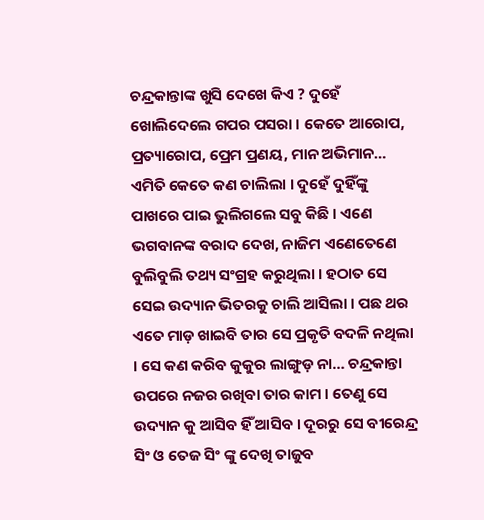ଚନ୍ଦ୍ରକାନ୍ତାଙ୍କ ଖୁସି ଦେଖେ କିଏ ? ଦୁହେଁ ଖୋଲିଦେଲେ ଗପର ପସରା । କେତେ ଆରୋପ, ପ୍ରତ୍ୟାରୋପ, ପ୍ରେମ ପ୍ରଣୟ, ମାନ ଅଭିମାନ… ଏମିତି କେତେ କଣ ଚାଲିଲା । ଦୁହେଁ ଦୁହିଁଙ୍କୁ ପାଖରେ ପାଇ ଭୁଲିଗଲେ ସବୁ କିଛି । ଏଣେ ଭଗବାନଙ୍କ ବରାଦ ଦେଖ, ନାଜିମ ଏଣେତେଣେ ବୁଲିବୁଲି ତଥ୍ୟ ସଂଗ୍ରହ କରୁଥିଲା । ହଠାତ ସେ ସେଇ ଉଦ୍ୟାନ ଭିତରକୁ ଚାଲି ଆସିଲା । ପଛ ଥର ଏତେ ମାଡ଼ ଖାଇବି ତାର ସେ ପ୍ରକୃତି ବଦଳି ନଥିଲା । ସେ କଣ କରିବ କୁକୁର ଲାଙ୍ଗୁଡ଼ ନା… ଚନ୍ଦ୍ରକାନ୍ତା ଉପରେ ନଜର ରଖିବା ତାର କାମ । ତେଣୁ ସେ ଉଦ୍ୟାନ କୁ ଆସିବ ହିଁ ଆସିବ । ଦୂରରୁ ସେ ବୀରେନ୍ଦ୍ର ସିଂ ଓ ତେଜ ସିଂ ଙ୍କୁ ଦେଖି ତାଜୁବ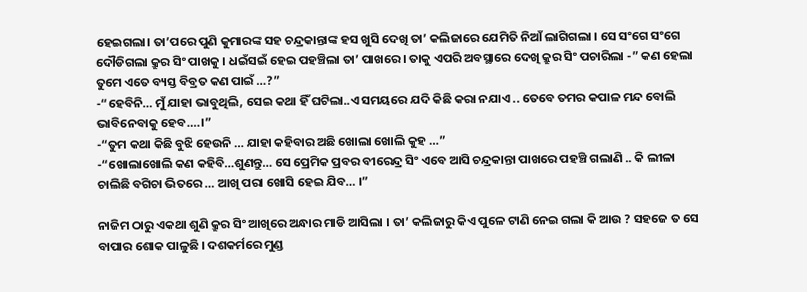ହେଇଗଲା। ତା’ପରେ ପୁଣି କୁମାରଙ୍କ ସହ ଚନ୍ଦ୍ରକାନ୍ତାଙ୍କ ହସ ଖୁସି ଦେଖି ତା’ କଲିଜାରେ ଯେମିତି ନିଆଁ ଲାଗିଗଲା । ସେ ସଂଗେ ସଂଗେ ଦୌଡିଗଲା କ୍ରୁର ସିଂ ପାଖକୁ । ଧଇଁସଇଁ ହେଇ ପହଞ୍ଚିଲା ତା’ ପାଖରେ । ତାକୁ ଏପରି ଅବସ୍ଥାରେ ଦେଖି କ୍ରୁର ସିଂ ପଚାରିଲା -” କଣ ହେଲା ତୁମେ ଏତେ ବ୍ୟସ୍ତ ବିବ୍ରତ କଣ ପାଇଁ …?”
-“ହେବିନି… ମୁଁ ଯାହା ଭାବୁଥିଲି, ସେଇ କଥା ହିଁ ଘଟିଲା..ଏ ସମୟରେ ଯଦି କିଛି କରା ନଯାଏ .. ତେବେ ତମର କପାଳ ମନ୍ଦ ବୋଲି ଭାବିନେବାକୁ ହେବ….।”
-“ତୁମ କଥା କିଛି ବୁଝି ହେଉନି … ଯାହା କହିବାର ଅଛି ଖୋଲା ଖୋଲି କୁହ …”
-“ଖୋଲାଖୋଲି କଣ କହିବି…ଶୁଣନ୍ତୁ… ସେ ପ୍ରେମିକ ପ୍ରବର ବୀରେନ୍ଦ୍ର ସିଂ ଏବେ ଆସି ଚନ୍ଦ୍ରକାନ୍ତା ପାଖରେ ପହଞ୍ଚି ଗଲାଣି .. କି ଲୀଳା ଚାଲିଛି ବଗିଚା ଭିତରେ … ଆଖି ପରା ଖୋସି ହେଇ ଯିବ… ।”

ନାଜିମ ଠାରୁ ଏକଥା ଶୁଣି କ୍ରୁର ସିଂ ଆଖିରେ ଅନ୍ଧାର ମାଡି ଆସିଲା । ତା’ କଲିଜାରୁ କିଏ ପୁଳେ ଟାଣି ନେଇ ଗଲା କି ଆଉ ? ସହଜେ ତ ସେ ବାପାର ଶୋକ ପାଳୁଛି । ଦଶକର୍ମରେ ମୁଣ୍ଡ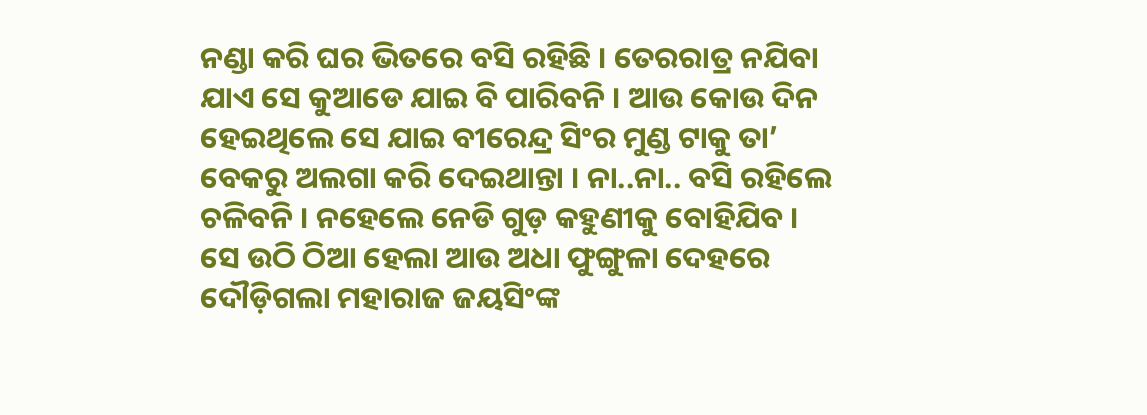ନଣ୍ଡା କରି ଘର ଭିତରେ ବସି ରହିଛି । ତେରରାତ୍ର ନଯିବା ଯାଏ ସେ କୁଆଡେ ଯାଇ ବି ପାରିବନି । ଆଉ କୋଉ ଦିନ ହେଇଥିଲେ ସେ ଯାଇ ବୀରେନ୍ଦ୍ର ସିଂର ମୁଣ୍ଡ ଟାକୁ ତା’ ବେକରୁ ଅଲଗା କରି ଦେଇଥାନ୍ତା । ନା..ନା.. ବସି ରହିଲେ ଚଳିବନି । ନହେଲେ ନେଡି ଗୁଡ଼ କହୁଣୀକୁ ବୋହିଯିବ । ସେ ଉଠି ଠିଆ ହେଲା ଆଉ ଅଧା ଫୁଙ୍ଗୁଳା ଦେହରେ ଦୌଡ଼ିଗଲା ମହାରାଜ ଜୟସିଂଙ୍କ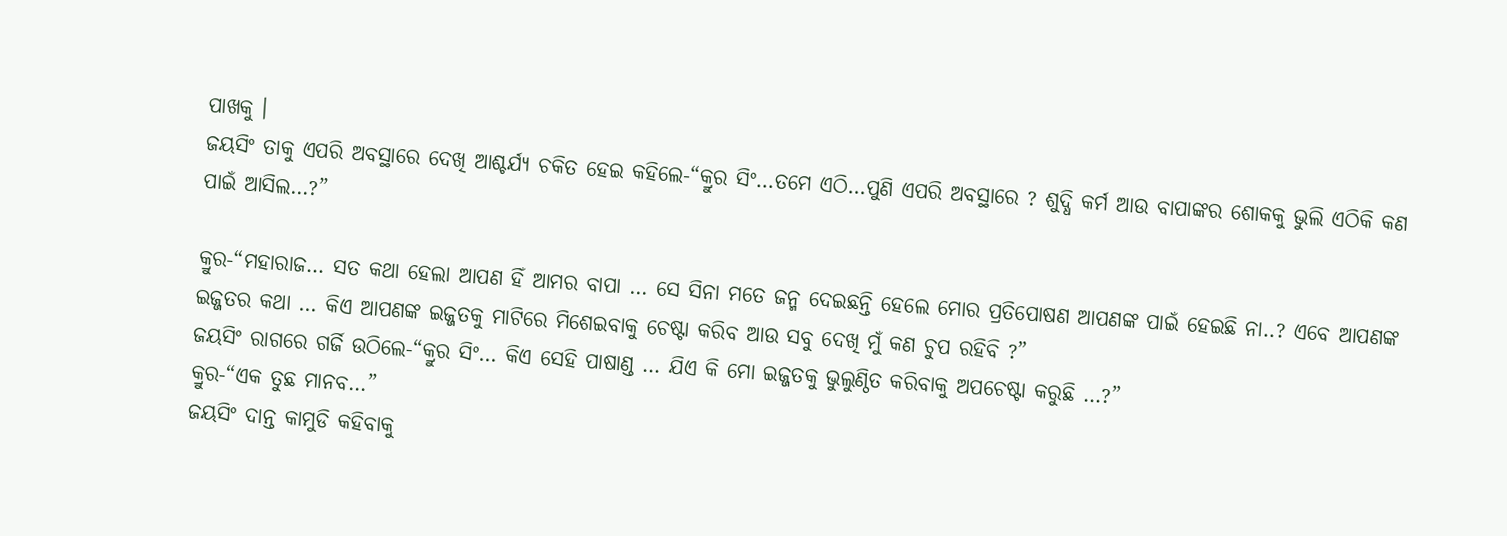ପାଖକୁ ।
ଜୟସିଂ ତାକୁ ଏପରି ଅବସ୍ଥାରେ ଦେଖି ଆଶ୍ଚର୍ଯ୍ୟ ଚକିତ ହେଇ କହିଲେ-“କ୍ରୁର ସିଂ…ତମେ ଏଠି…ପୁଣି ଏପରି ଅବସ୍ଥାରେ ? ଶୁଦ୍ଧି କର୍ମ ଆଉ ବାପାଙ୍କର ଶୋକକୁ ଭୁଲି ଏଠିକି କଣ ପାଇଁ ଆସିଲ…?”

କ୍ରୁର-“ମହାରାଜ… ସତ କଥା ହେଲା ଆପଣ ହିଁ ଆମର ବାପା … ସେ ସିନା ମତେ ଜନ୍ମ ଦେଇଛନ୍ତି ହେଲେ ମୋର ପ୍ରତିପୋଷଣ ଆପଣଙ୍କ ପାଇଁ ହେଇଛି ନା..? ଏବେ ଆପଣଙ୍କ ଇଜ୍ଜତର କଥା … କିଏ ଆପଣଙ୍କ ଇଜ୍ଜତକୁ ମାଟିରେ ମିଶେଇବାକୁ ଚେଷ୍ଟା କରିବ ଆଉ ସବୁ ଦେଖି ମୁଁ କଣ ଚୁପ ରହିବି ?”
ଜୟସିଂ ରାଗରେ ଗର୍ଜି ଉଠିଲେ-“କ୍ରୁର ସିଂ… କିଏ ସେହି ପାଷାଣ୍ଡ … ଯିଏ କି ମୋ ଇଜ୍ଜତକୁ ଭୁଲୁଣ୍ଠିତ କରିବାକୁ ଅପଚେଷ୍ଟା କରୁଛି …?”
କ୍ରୁର-“ଏକ ତୁଛ ମାନବ…”
ଜୟସିଂ ଦାନ୍ତ କାମୁଡି କହିବାକୁ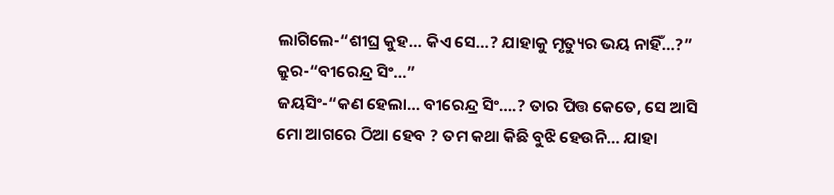ଲାଗିଲେ-“ଶୀଘ୍ର କୁହ… କିଏ ସେ…? ଯାହାକୁ ମୃତ୍ୟୁର ଭୟ ନାହିଁ…?”
କ୍ରୁର-“ବୀରେନ୍ଦ୍ର ସିଂ…”
ଜୟସିଂ-“କଣ ହେଲା… ବୀରେନ୍ଦ୍ର ସିଂ….? ତାର ପିତ୍ତ କେତେ, ସେ ଆସି ମୋ ଆଗରେ ଠିଆ ହେବ ? ତମ କଥା କିଛି ବୁଝି ହେଉନି… ଯାହା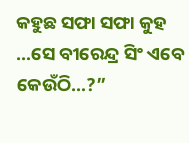କହୁଛ ସଫା ସଫା କୁହ …ସେ ବୀରେନ୍ଦ୍ର ସିଂ ଏବେ କେଉଁଠି…?”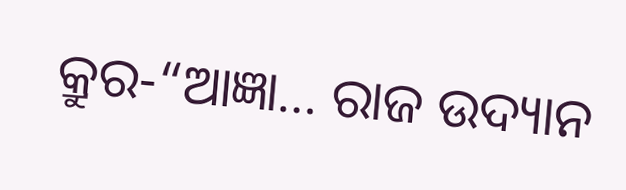କ୍ରୁର-“ଆଜ୍ଞା… ରାଜ ଉଦ୍ୟାନ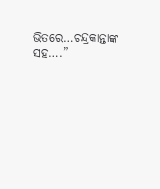ଭିତରେ…ଚନ୍ଦ୍ରକାନ୍ତାଙ୍କ ସହ….”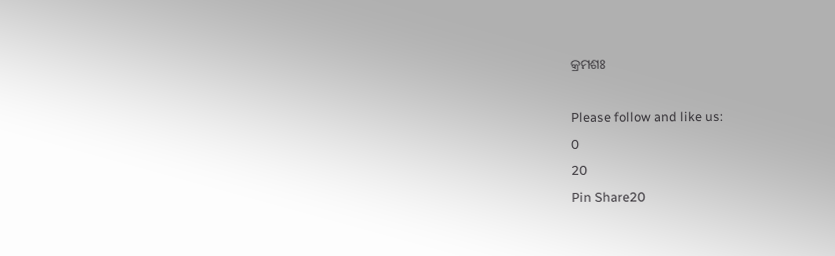କ୍ରମଶଃ

Please follow and like us:
0
20
Pin Share20